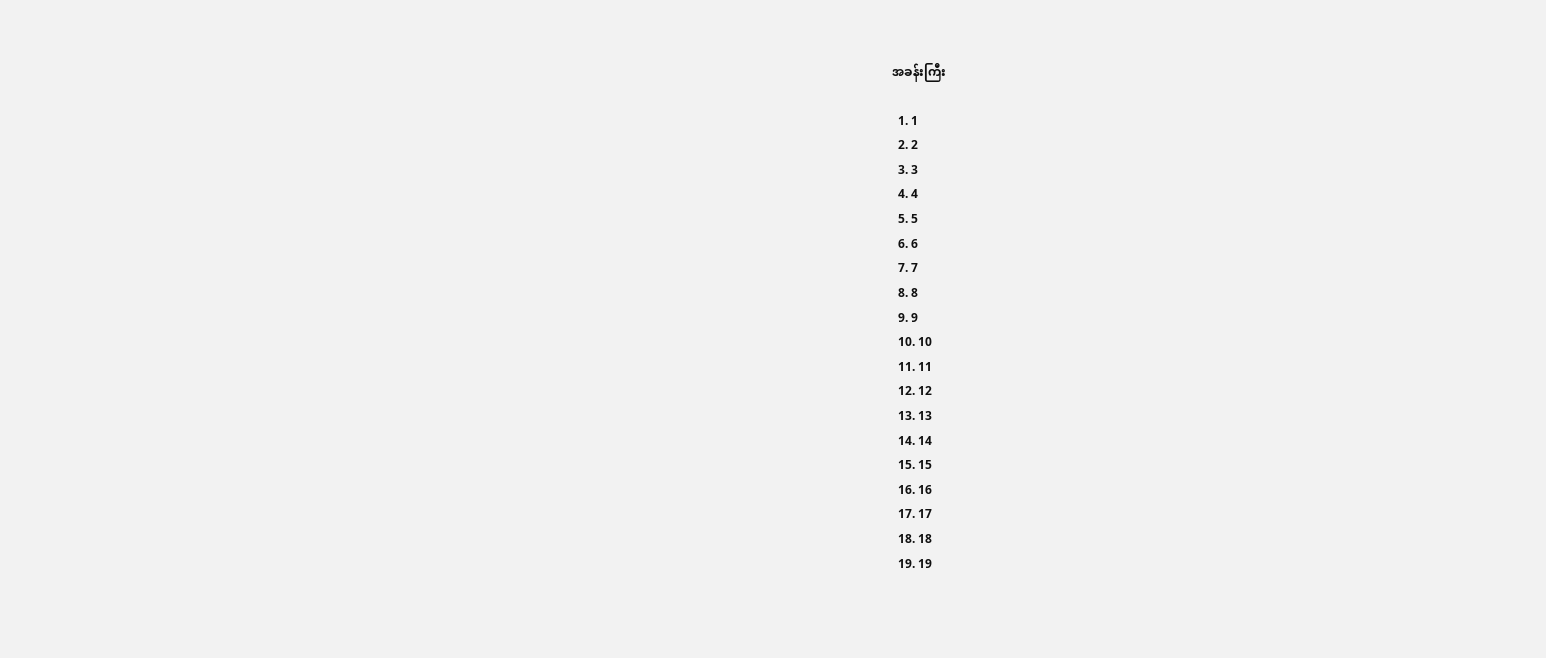အခန်းကြီး

  1. 1
  2. 2
  3. 3
  4. 4
  5. 5
  6. 6
  7. 7
  8. 8
  9. 9
  10. 10
  11. 11
  12. 12
  13. 13
  14. 14
  15. 15
  16. 16
  17. 17
  18. 18
  19. 19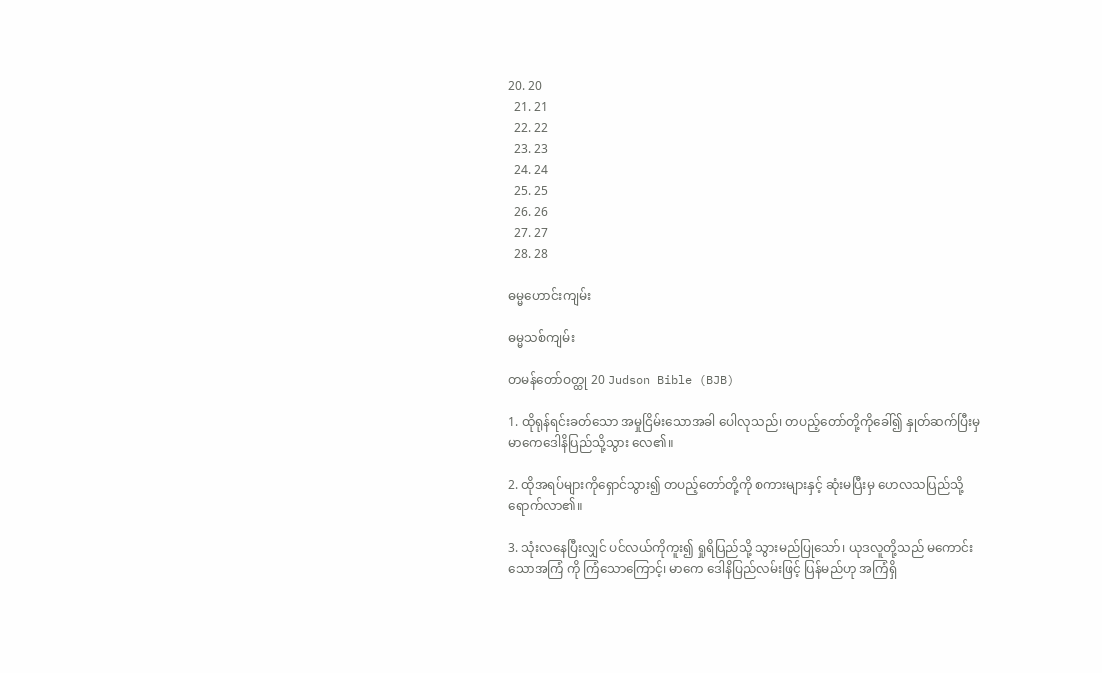20. 20
  21. 21
  22. 22
  23. 23
  24. 24
  25. 25
  26. 26
  27. 27
  28. 28

ဓမ္မဟောင်း‌ကျမ်း

ဓမ္မသစ်ကျမ်း

တမန်တော်ဝတ္ထု 20 Judson Bible (BJB)

1. ထိုရုန်ရင်းခတ်သော အမှုငြိမ်းသောအခါ ပေါလုသည်၊ တပည့်တော်တို့ကိုခေါ်၍ နှုတ်ဆက်ပြီးမှ မာကေဒေါနိပြည်သို့သွား လေ၏။

2. ထိုအရပ်များကိုရှောင်သွား၍ တပည့်တော်တို့ကို စကားများနှင့် ဆုံးမပြီးမှ ဟေလသပြည်သို့ ရောက်လာ၏။

3. သုံးလနေပြီးလျှင် ပင်လယ်ကိုကူး၍ ရှုရိပြည်သို့ သွားမည်ပြုသော်၊ ယုဒလူတို့သည် မကောင်းသောအကြံ ကို ကြံသောကြောင့်၊ မာကေ ဒေါနိပြည်လမ်းဖြင့် ပြန်မည်ဟု အကြံရှိ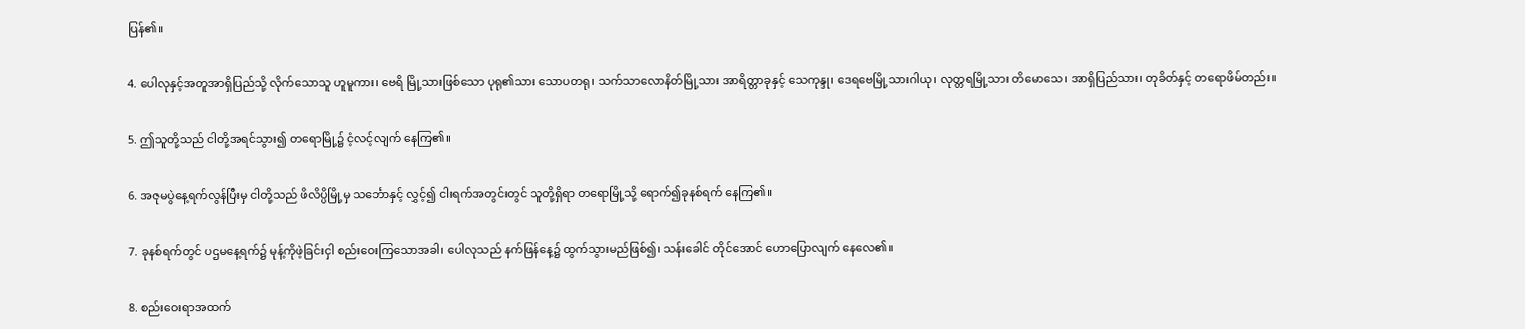ပြန်၏။

4. ပေါလုနှင့်အတူအာရှိပြည်သို့ လိုက်သောသူ ဟူမူကား၊ ဗေရိ မြို့သားဖြစ်သော ပုရု၏သား သောပတရု၊ သက်သာလောနိတ်မြို့သား အာရိတ္တာခုနှင့် သေကုန္ဒု၊ ဒေရဗေမြို့သားဂါယု၊ လုတ္တရမြို့သား တိမောသေ၊ အာရှိပြည်သား၊ တုခိတ်နှင့် တရောဖိမ်တည်း။

5. ဤသူတို့သည် ငါတို့အရင်သွား၍ တရောမြို့၌ ငံ့လင့်လျက် နေကြ၏။

6. အဇုမပွဲနေ့ရက်လွန်ပြီးမှ ငါတို့သည် ဖိလိပ္ပိမြို့မှ သင်္ဘောနှင့် လွှင့်၍ ငါးရက်အတွင်းတွင် သူတို့ရှိရာ တရောမြို့သို့ ရောက်၍ခုနစ်ရက် နေကြ၏။

7. ခုနစ်ရက်တွင် ပဌမနေ့ရက်၌ မုန့်ကိုဖဲ့ခြင်းငှါ စည်းဝေးကြသောအခါ၊ ပေါလုသည် နက်ဖြန်နေ့၌ ထွက်သွားမည်ဖြစ်၍၊ သန်းခေါင် တိုင်အောင် ဟောပြောလျက် နေလေ၏။

8. စည်းဝေးရာအထက်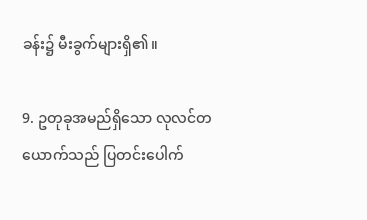ခန်း၌ မီးခွက်များရှိ၏။

9. ဥတုခုအမည်ရှိသော လုလင်တယောက်သည် ပြတင်းပေါက်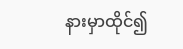နားမှာထိုင်၍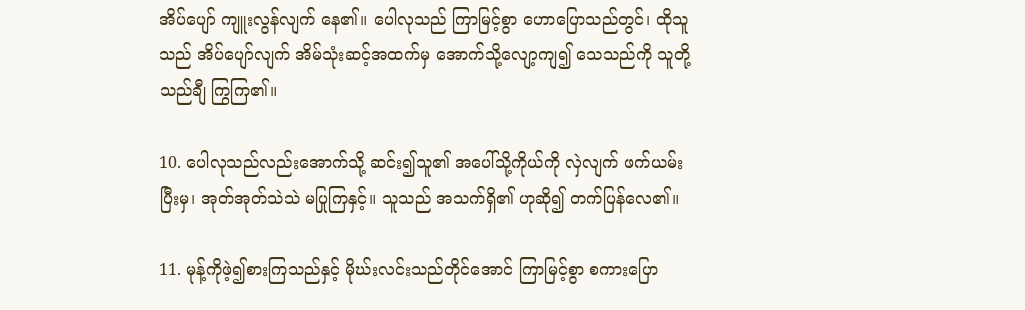အိပ်ပျော် ကျူးလွန်လျက် နေ၏။ ပေါလုသည် ကြာမြင့်စွာ ဟောပြောသည်တွင်၊ ထိုသူသည် အိပ်ပျော်လျက် အိမ်သုံးဆင့်အထက်မှ အောက်သို့လျော့ကျ၍ သေသည်ကို သူတို့သည်ချီ ကြွကြ၏။

10. ပေါလုသည်လည်းအောက်သို့ ဆင်း၍သူ၏ အပေါ်သို့ကိုယ်ကို လှဲလျက် ဖက်ယမ်းပြီးမှ၊ အုတ်အုတ်သဲသဲ မပြုကြနှင့်။ သူသည် အသက်ရှိ၏ ဟုဆို၍ တက်ပြန်လေ၏။

11. မုန့်ကိုဖဲ့၍စားကြသည်နှင့် မိုဃ်းလင်းသည်တိုင်အောင် ကြာမြင့်စွာ စကားပြော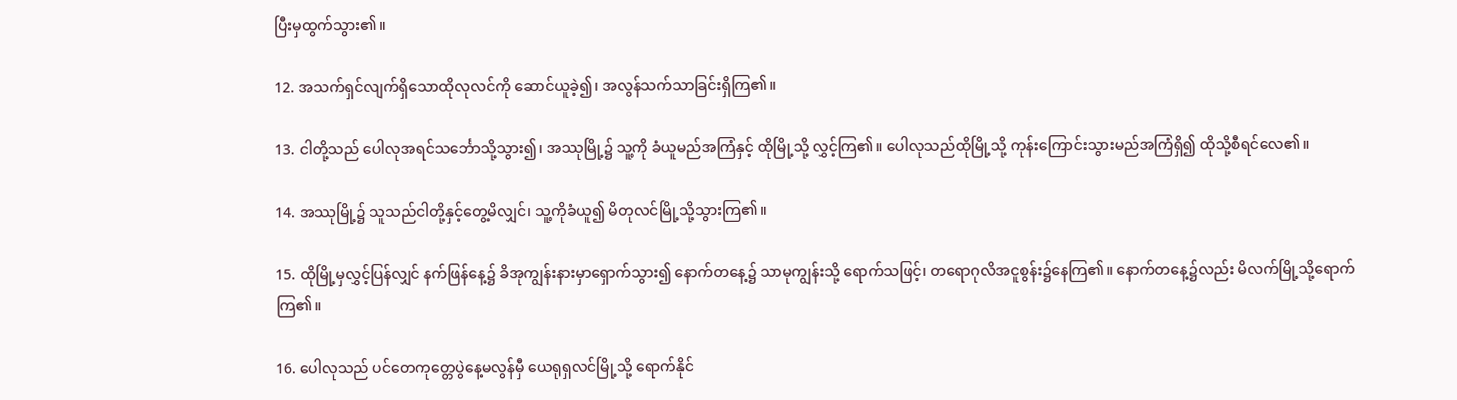ပြီးမှထွက်သွား၏။

12. အသက်ရှင်လျက်ရှိသောထိုလုလင်ကို ဆောင်ယူခဲ့၍၊ အလွန်သက်သာခြင်းရှိကြ၏။

13. ငါတို့သည် ပေါလုအရင်သင်္ဘောသို့သွား၍၊ အဿုမြို့၌ သူ့ကို ခံယူမည်အကြံနှင့် ထိုမြို့သို့ လွှင့်ကြ၏။ ပေါလုသည်ထိုမြို့သို့ ကုန်းကြောင်းသွားမည်အကြံရှိ၍ ထိုသို့စီရင်လေ၏။

14. အဿုမြို့၌ သူသည်ငါတို့နှင့်တွေ့မိလျှင်၊ သူ့ကိုခံယူ၍ မိတုလင်မြို့သို့သွားကြ၏။

15. ထိုမြို့မှလွှင့်ပြန်လျှင် နက်ဖြန်နေ့၌ ခိအုကျွန်းနားမှာရှောက်သွား၍ နောက်တနေ့၌ သာမုကျွန်းသို့ ရောက်သဖြင့်၊ တရောဂုလိအငူစွန်း၌နေကြ၏။ နောက်တနေ့၌လည်း မိလက်မြို့သို့ရောက်ကြ၏။

16. ပေါလုသည် ပင်တေကုတ္တေပွဲနေ့မလွန်မှီ ယေရုရှလင်မြို့သို့ ရောက်နိုင်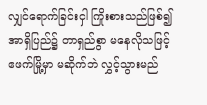လျှင်ရောက်ခြင်းငှါ ကြိုးစားသည်ဖြစ်၍ အာရှိပြည်၌ တာရှည်စွာ မနေလိုသဖြင့် ဧဖက်မြို့မှာ မဆိုက်ဘဲ လွှင့်သွားမည်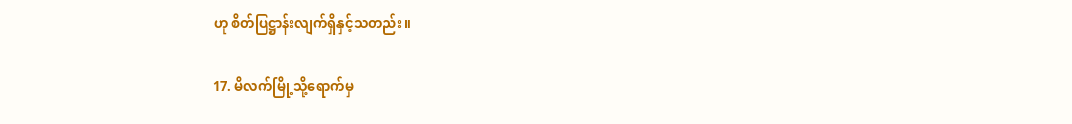ဟု စိတ်ပြဋ္ဌာန်းလျက်ရှိနှင့်သတည်း။

17. မိလက်မြို့သို့ရောက်မှ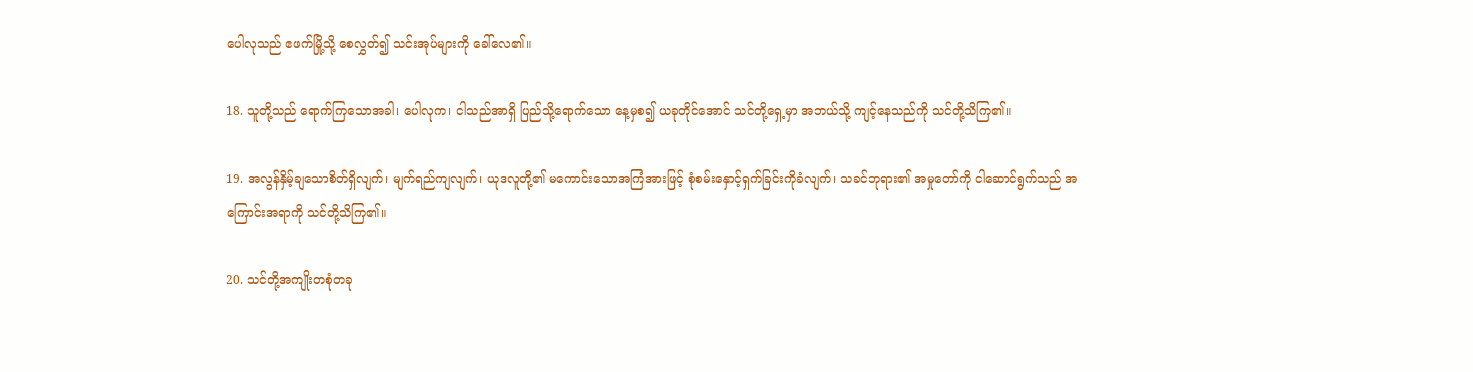ပေါလုသည် ဧဖက်မြို့သို့ စေလွှတ်၍ သင်းအုပ်များကို ခေါ်လေ၏။

18. သူတို့သည် ရောက်ကြသောအခါ၊ ပေါလုက၊ ငါသည်အာရှိ ပြည်သို့ရောက်သော နေ့မှစ၍ ယခုတိုင်အောင် သင်တို့ရှေ့မှာ အဘယ်သို့ ကျင့်နေသည်ကို သင်တို့သိကြ၏။

19. အလွန်နှိမ့်ချသောစိတ်ရှိလျက်၊ မျက်ရည်ကျလျက်၊ ယုဒလူတို့၏ မကောင်းသောအကြံအားဖြင့် စုံစမ်းနှောင့်ရှက်ခြင်းကိုခံလျက်၊ သခင်ဘုရား၏ အမှုတော်ကို ငါဆောင်ရွက်သည် အကြောင်းအရာကို သင်တို့သိကြ၏။

20. သင်တို့အကျိုးတစုံတခု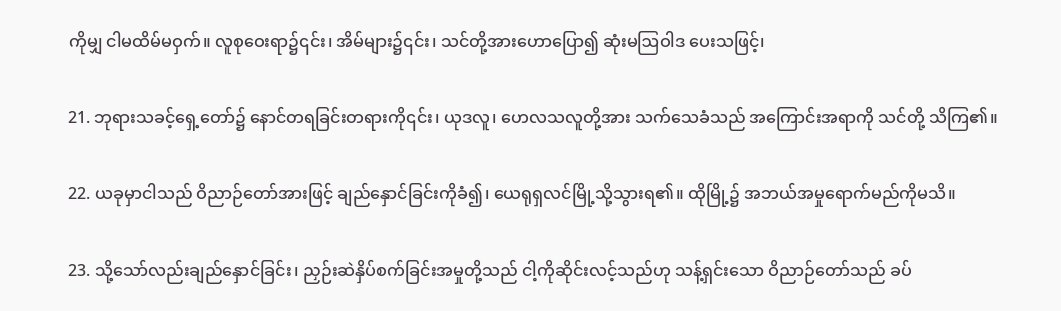ကိုမျှ ငါမထိမ်မဝှက်။ လူစုဝေးရာ၌၎င်း၊ အိမ်များ၌၎င်း၊ သင်တို့အားဟောပြော၍ ဆုံးမဩဝါဒ ပေးသဖြင့်၊

21. ဘုရားသခင့်ရှေ့တော်၌ နောင်တရခြင်းတရားကို၎င်း၊ ယုဒလူ၊ ဟေလသလူတို့အား သက်သေခံသည် အကြောင်းအရာကို သင်တို့ သိကြ၏။

22. ယခုမှာငါသည် ဝိညာဉ်တော်အားဖြင့် ချည်နှောင်ခြင်းကိုခံ၍၊ ယေရုရှလင်မြို့သို့သွားရ၏။ ထိုမြို့၌ အဘယ်အမှုရောက်မည်ကိုမသိ။

23. သို့သော်လည်းချည်နှောင်ခြင်း၊ ညှဉ်းဆဲနှိပ်စက်ခြင်းအမှုတို့သည် ငါ့ကိုဆိုင်းလင့်သည်ဟု သန့်ရှင်းသော ဝိညာဉ်တော်သည် ခပ်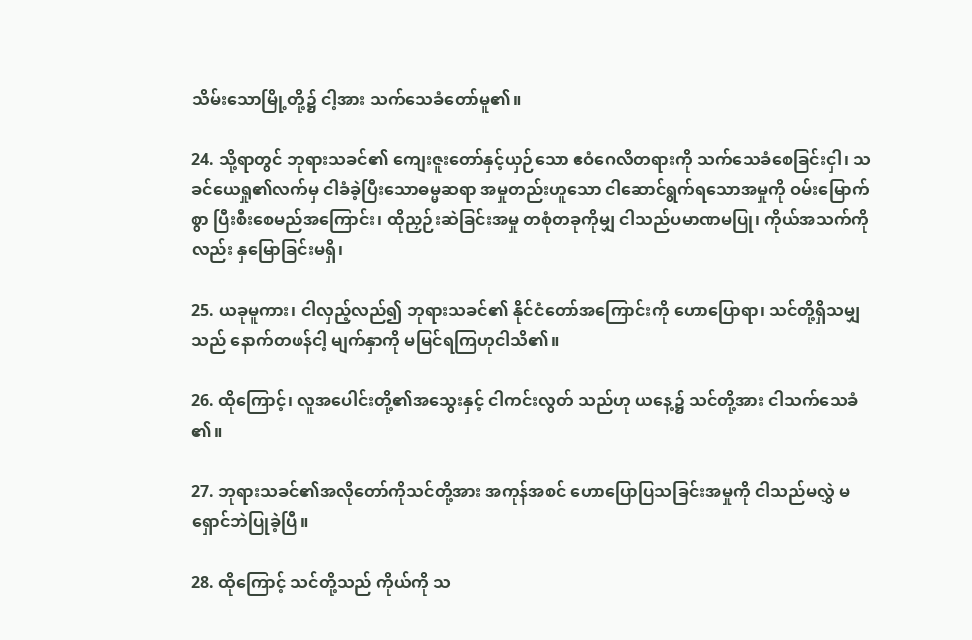သိမ်းသောမြို့တို့၌ ငါ့အား သက်သေခံတော်မူ၏။

24. သို့ရာတွင် ဘုရားသခင်၏ ကျေးဇူးတော်နှင့်ယှဉ်သော ဧဝံဂေလိတရားကို သက်သေခံစေခြင်းငှါ၊ သခင်ယေရှု၏လက်မှ ငါခံခဲ့ပြီးသောဓမ္မဆရာ အမှုတည်းဟူသော ငါဆောင်ရွက်ရသောအမှုကို ဝမ်းမြောက်စွာ ပြီးစီးစေမည်အကြောင်း၊ ထိုညှဉ်းဆဲခြင်းအမှု တစုံတခုကိုမျှ ငါသည်ပမာဏမပြု၊ ကိုယ်အသက်ကိုလည်း နှမြောခြင်းမရှိ၊

25. ယခုမူကား၊ ငါလှည့်လည်၍ ဘုရားသခင်၏ နိုင်ငံတော်အကြောင်းကို ဟောပြောရာ၊ သင်တို့ရှိသမျှသည် နောက်တဖန်ငါ့ မျက်နှာကို မမြင်ရကြဟုငါသိ၏။

26. ထိုကြောင့်၊ လူအပေါင်းတို့၏အသွေးနှင့် ငါကင်းလွတ် သည်ဟု ယနေ့၌ သင်တို့အား ငါသက်သေခံ ၏။

27. ဘုရားသခင်၏အလိုတော်ကိုသင်တို့အား အကုန်အစင် ဟောပြောပြသခြင်းအမှုကို ငါသည်မလွှဲ မရှောင်ဘဲပြုခဲ့ပြီ။

28. ထိုကြောင့် သင်တို့သည် ကိုယ်ကို သ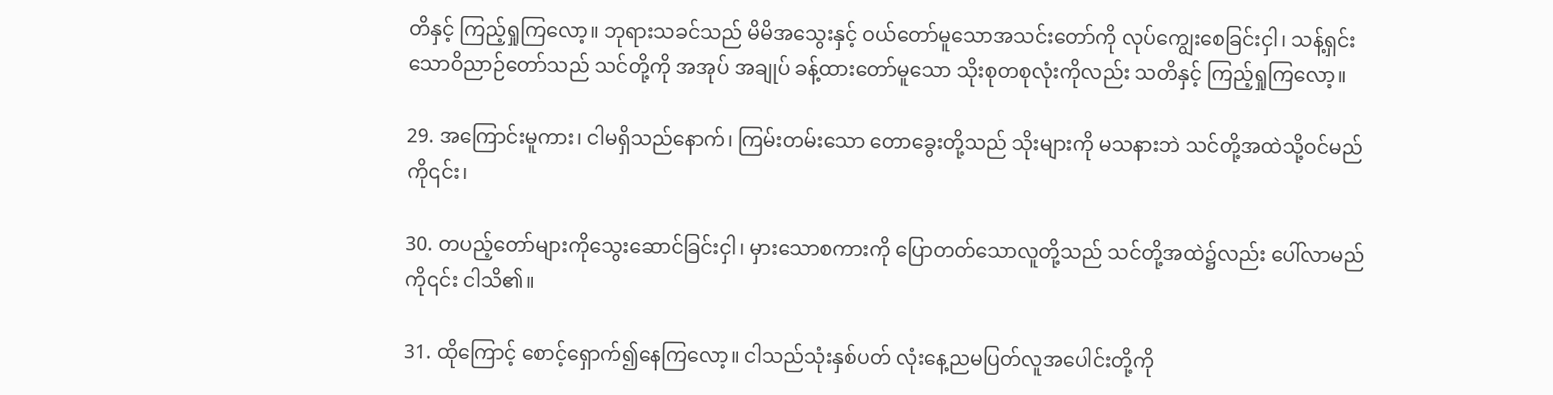တိနှင့် ကြည့်ရှုကြလော့။ ဘုရားသခင်သည် မိမိအသွေးနှင့် ဝယ်တော်မူသောအသင်းတော်ကို လုပ်ကျွေးစေခြင်းငှါ၊ သန့်ရှင်းသောဝိညာဉ်တော်သည် သင်တို့ကို အအုပ် အချုပ် ခန့်ထားတော်မူသော သိုးစုတစုလုံးကိုလည်း သတိနှင့် ကြည့်ရှုကြလော့။

29. အကြောင်းမူကား၊ ငါမရှိသည်နောက်၊ ကြမ်းတမ်းသော တောခွေးတို့သည် သိုးများကို မသနားဘဲ သင်တို့အထဲသို့ဝင်မည်ကို၎င်း၊

30. တပည့်တော်များကိုသွေးဆောင်ခြင်းငှါ၊ မှားသောစကားကို ပြောတတ်သောလူတို့သည် သင်တို့အထဲ၌လည်း ပေါ်လာမည်ကို၎င်း ငါသိ၏။

31. ထိုကြောင့် စောင့်ရှောက်၍နေကြလော့။ ငါသည်သုံးနှစ်ပတ် လုံးနေ့ညမပြတ်လူအပေါင်းတို့ကို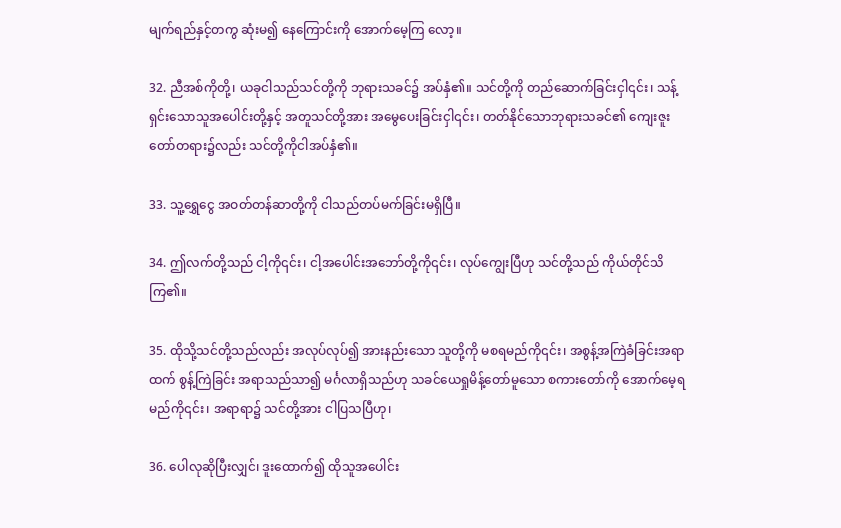မျက်ရည်နှင့်တကွ ဆုံးမ၍ နေကြောင်းကို အောက်မေ့ကြ လော့။

32. ညီအစ်ကိုတို့၊ ယခုငါသည်သင်တို့ကို ဘုရားသခင်၌ အပ်နှံ၏။ သင်တို့ကို တည်ဆောက်ခြင်းငှါ၎င်း၊ သန့်ရှင်းသောသူအပေါင်းတို့နှင့် အတူသင်တို့အား အမွေပေးခြင်းငှါ၎င်း၊ တတ်နိုင်သောဘုရားသခင်၏ ကျေးဇူးတော်တရား၌လည်း သင်တို့ကိုငါအပ်နှံ၏။

33. သူ့ရွှေငွေ အဝတ်တန်ဆာတို့ကို ငါသည်တပ်မက်ခြင်းမရှိပြီ။

34. ဤလက်တို့သည် ငါ့ကို၎င်း၊ ငါ့အပေါင်းအဘော်တို့ကို၎င်း၊ လုပ်ကျွေးပြီဟု သင်တို့သည် ကိုယ်တိုင်သိကြ၏။

35. ထိုသို့သင်တို့သည်လည်း အလုပ်လုပ်၍ အားနည်းသော သူတို့ကို မစရမည်ကို၎င်း၊ အစွန့်အကြဲခံခြင်းအရာထက် စွန့်ကြဲခြင်း အရာသည်သာ၍ မင်္ဂလာရှိသည်ဟု သခင်ယေရှုမိန့်တော်မူသော စကားတော်ကို အောက်မေ့ရမည်ကို၎င်း၊ အရာရာ၌ သင်တို့အား ငါပြသပြီဟု၊

36. ပေါလုဆိုပြီးလျှင်၊ ဒူးထောက်၍ ထိုသူအပေါင်း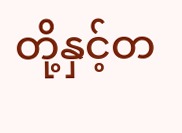တို့နှင့်တ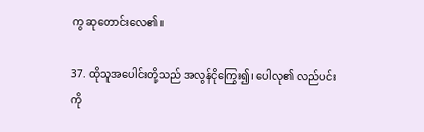ကွ ဆုတောင်းလေ၏။

37. ထိုသူအပေါင်းတို့သည် အလွန်ငိုကြွေး၍၊ ပေါလု၏ လည်ပင်းကို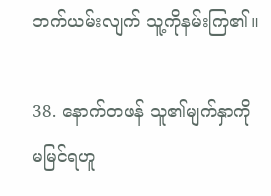ဘက်ယမ်းလျက် သူ့ကိုနမ်းကြ၏။

38. နောက်တဖန် သူ၏မျက်နှာကို မမြင်ရဟူ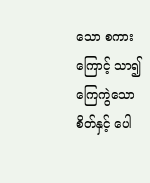သော စကားကြောင့် သာ၍ ကြေကွဲသောစိတ်နှင့် ပေါ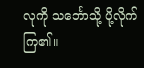လုကို သင်္ဘောသို့ ပို့လိုက်ကြ၏။